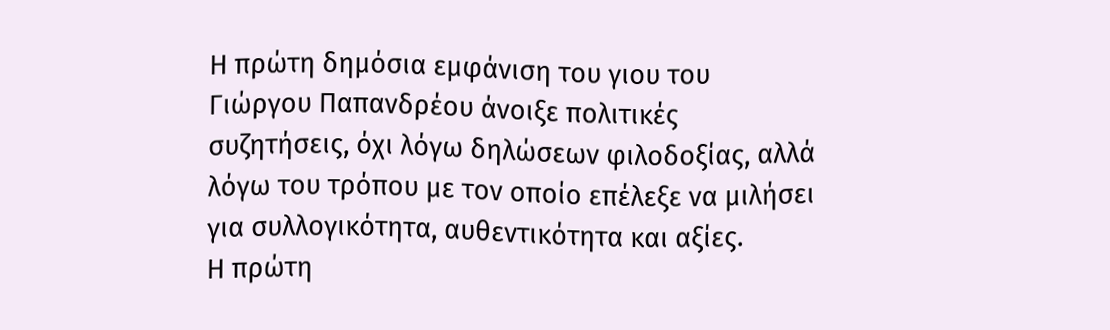Η πρώτη δημόσια εμφάνιση του γιου του Γιώργου Παπανδρέου άνοιξε πολιτικές συζητήσεις, όχι λόγω δηλώσεων φιλοδοξίας, αλλά λόγω του τρόπου με τον οποίο επέλεξε να μιλήσει για συλλογικότητα, αυθεντικότητα και αξίες.
Η πρώτη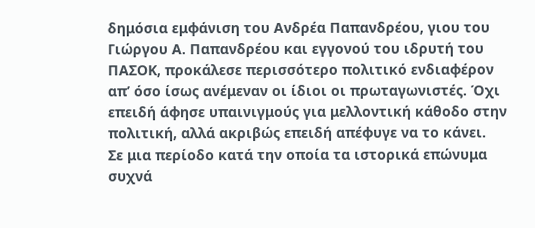δημόσια εμφάνιση του Ανδρέα Παπανδρέου, γιου του Γιώργου Α. Παπανδρέου και εγγονού του ιδρυτή του ΠΑΣΟΚ, προκάλεσε περισσότερο πολιτικό ενδιαφέρον απ’ όσο ίσως ανέμεναν οι ίδιοι οι πρωταγωνιστές. Όχι επειδή άφησε υπαινιγμούς για μελλοντική κάθοδο στην πολιτική, αλλά ακριβώς επειδή απέφυγε να το κάνει.
Σε μια περίοδο κατά την οποία τα ιστορικά επώνυμα συχνά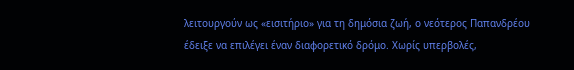λειτουργούν ως «εισιτήριο» για τη δημόσια ζωή, ο νεότερος Παπανδρέου έδειξε να επιλέγει έναν διαφορετικό δρόμο. Χωρίς υπερβολές,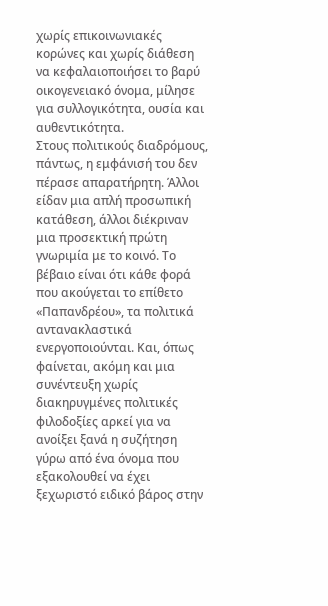χωρίς επικοινωνιακές κορώνες και χωρίς διάθεση να κεφαλαιοποιήσει το βαρύ οικογενειακό όνομα, μίλησε για συλλογικότητα, ουσία και αυθεντικότητα.
Στους πολιτικούς διαδρόμους, πάντως, η εμφάνισή του δεν πέρασε απαρατήρητη. Άλλοι είδαν μια απλή προσωπική κατάθεση, άλλοι διέκριναν μια προσεκτική πρώτη γνωριμία με το κοινό. Το βέβαιο είναι ότι κάθε φορά που ακούγεται το επίθετο «Παπανδρέου», τα πολιτικά αντανακλαστικά ενεργοποιούνται. Και, όπως φαίνεται, ακόμη και μια συνέντευξη χωρίς διακηρυγμένες πολιτικές φιλοδοξίες αρκεί για να ανοίξει ξανά η συζήτηση γύρω από ένα όνομα που εξακολουθεί να έχει ξεχωριστό ειδικό βάρος στην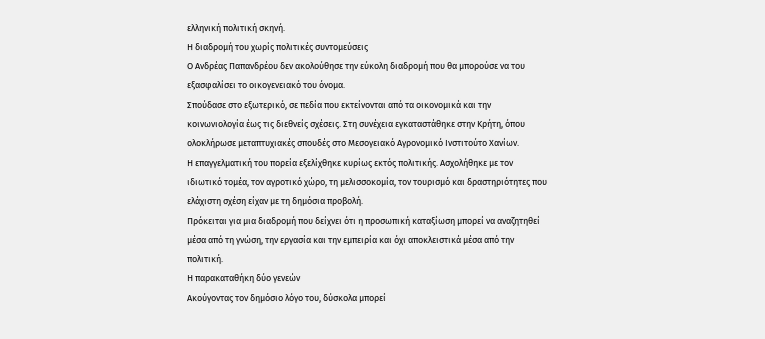ελληνική πολιτική σκηνή.
Η διαδρομή του χωρίς πολιτικές συντομεύσεις
Ο Ανδρέας Παπανδρέου δεν ακολούθησε την εύκολη διαδρομή που θα μπορούσε να του εξασφαλίσει το οικογενειακό του όνομα.
Σπούδασε στο εξωτερικό, σε πεδία που εκτείνονται από τα οικονομικά και την κοινωνιολογία έως τις διεθνείς σχέσεις. Στη συνέχεια εγκαταστάθηκε στην Κρήτη, όπου ολοκλήρωσε μεταπτυχιακές σπουδές στο Μεσογειακό Αγρονομικό Ινστιτούτο Χανίων.
Η επαγγελματική του πορεία εξελίχθηκε κυρίως εκτός πολιτικής. Ασχολήθηκε με τον ιδιωτικό τομέα, τον αγροτικό χώρο, τη μελισσοκομία, τον τουρισμό και δραστηριότητες που ελάχιστη σχέση είχαν με τη δημόσια προβολή.
Πρόκειται για μια διαδρομή που δείχνει ότι η προσωπική καταξίωση μπορεί να αναζητηθεί μέσα από τη γνώση, την εργασία και την εμπειρία και όχι αποκλειστικά μέσα από την πολιτική.
Η παρακαταθήκη δύο γενεών
Ακούγοντας τον δημόσιο λόγο του, δύσκολα μπορεί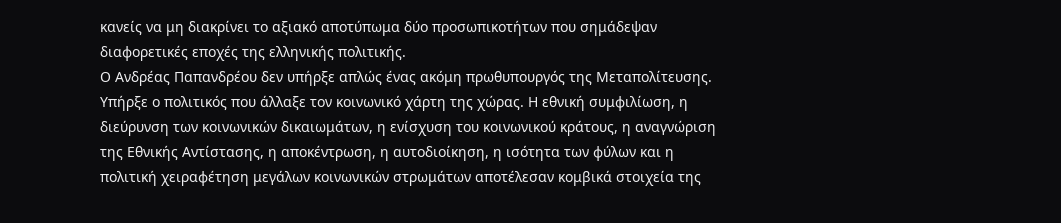κανείς να μη διακρίνει το αξιακό αποτύπωμα δύο προσωπικοτήτων που σημάδεψαν διαφορετικές εποχές της ελληνικής πολιτικής.
Ο Ανδρέας Παπανδρέου δεν υπήρξε απλώς ένας ακόμη πρωθυπουργός της Μεταπολίτευσης. Υπήρξε ο πολιτικός που άλλαξε τον κοινωνικό χάρτη της χώρας. Η εθνική συμφιλίωση, η διεύρυνση των κοινωνικών δικαιωμάτων, η ενίσχυση του κοινωνικού κράτους, η αναγνώριση της Εθνικής Αντίστασης, η αποκέντρωση, η αυτοδιοίκηση, η ισότητα των φύλων και η πολιτική χειραφέτηση μεγάλων κοινωνικών στρωμάτων αποτέλεσαν κομβικά στοιχεία της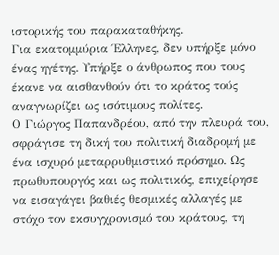ιστορικής του παρακαταθήκης.
Για εκατομμύρια Έλληνες, δεν υπήρξε μόνο ένας ηγέτης. Υπήρξε ο άνθρωπος που τους έκανε να αισθανθούν ότι το κράτος τούς αναγνωρίζει ως ισότιμους πολίτες.
Ο Γιώργος Παπανδρέου, από την πλευρά του, σφράγισε τη δική του πολιτική διαδρομή με ένα ισχυρό μεταρρυθμιστικό πρόσημο. Ως πρωθυπουργός και ως πολιτικός, επιχείρησε να εισαγάγει βαθιές θεσμικές αλλαγές με στόχο τον εκσυγχρονισμό του κράτους, τη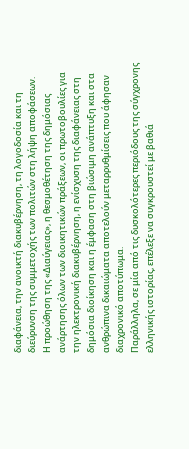διαφάνεια, την ανοικτή διακυβέρνηση, τη λογοδοσία και τη διεύρυνση της συμμετοχής των πολιτών στη λήψη αποφάσεων.
Η προώθηση της «Διαύγειας», η θεσμοθέτηση της δημόσιας ανάρτησης όλων των διοικητικών πράξεων, οι πρωτοβουλίες για την ηλεκτρονική διακυβέρνηση, η ενίσχυση της διαφάνειας στη δημόσια διοίκηση και η έμφαση στη βιώσιμη ανάπτυξη και στα ανθρώπινα δικαιώματα αποτελούν μεταρρυθμίσεις που άφησαν διαχρονικό αποτύπωμα.
Παράλληλα, σε μία από τις δυσκολότερες περιόδους της σύγχρονης ελληνικής ιστορίας, επέλεξε να συγκρουστεί με βαθιά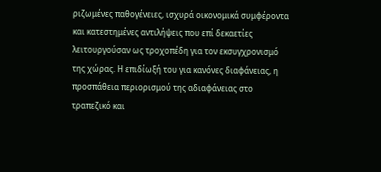ριζωμένες παθογένειες, ισχυρά οικονομικά συμφέροντα και κατεστημένες αντιλήψεις που επί δεκαετίες λειτουργούσαν ως τροχοπέδη για τον εκσυγχρονισμό της χώρας. Η επιδίωξή του για κανόνες διαφάνειας, η προσπάθεια περιορισμού της αδιαφάνειας στο τραπεζικό και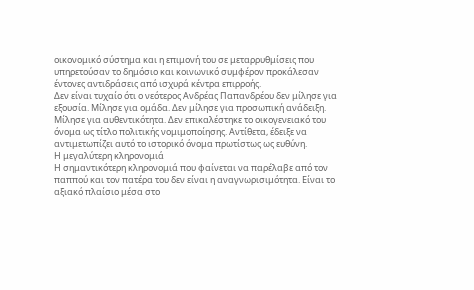οικονομικό σύστημα και η επιμονή του σε μεταρρυθμίσεις που υπηρετούσαν το δημόσιο και κοινωνικό συμφέρον προκάλεσαν έντονες αντιδράσεις από ισχυρά κέντρα επιρροής.
Δεν είναι τυχαίο ότι ο νεότερος Ανδρέας Παπανδρέου δεν μίλησε για εξουσία. Μίλησε για ομάδα. Δεν μίλησε για προσωπική ανάδειξη. Μίλησε για αυθεντικότητα. Δεν επικαλέστηκε το οικογενειακό του όνομα ως τίτλο πολιτικής νομιμοποίησης. Αντίθετα, έδειξε να αντιμετωπίζει αυτό το ιστορικό όνομα πρωτίστως ως ευθύνη.
Η μεγαλύτερη κληρονομιά
Η σημαντικότερη κληρονομιά που φαίνεται να παρέλαβε από τον παππού και τον πατέρα του δεν είναι η αναγνωρισιμότητα. Είναι το αξιακό πλαίσιο μέσα στο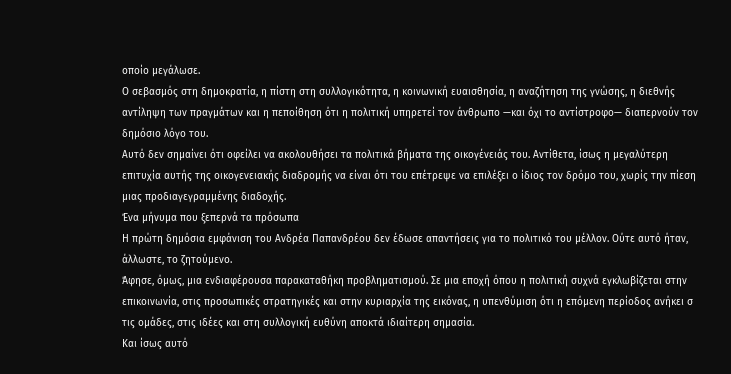οποίο μεγάλωσε.
Ο σεβασμός στη δημοκρατία, η πίστη στη συλλογικότητα, η κοινωνική ευαισθησία, η αναζήτηση της γνώσης, η διεθνής αντίληψη των πραγμάτων και η πεποίθηση ότι η πολιτική υπηρετεί τον άνθρωπο —και όχι το αντίστροφο— διαπερνούν τον δημόσιο λόγο του.
Αυτό δεν σημαίνει ότι οφείλει να ακολουθήσει τα πολιτικά βήματα της οικογένειάς του. Αντίθετα, ίσως η μεγαλύτερη επιτυχία αυτής της οικογενειακής διαδρομής να είναι ότι του επέτρεψε να επιλέξει ο ίδιος τον δρόμο του, χωρίς την πίεση μιας προδιαγεγραμμένης διαδοχής.
Ένα μήνυμα που ξεπερνά τα πρόσωπα
Η πρώτη δημόσια εμφάνιση του Ανδρέα Παπανδρέου δεν έδωσε απαντήσεις για το πολιτικό του μέλλον. Ούτε αυτό ήταν, άλλωστε, το ζητούμενο.
Άφησε, όμως, μια ενδιαφέρουσα παρακαταθήκη προβληματισμού. Σε μια εποχή όπου η πολιτική συχνά εγκλωβίζεται στην επικοινωνία, στις προσωπικές στρατηγικές και στην κυριαρχία της εικόνας, η υπενθύμιση ότι η επόμενη περίοδος ανήκει σ
τις ομάδες, στις ιδέες και στη συλλογική ευθύνη αποκτά ιδιαίτερη σημασία.
Και ίσως αυτό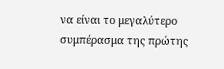να είναι το μεγαλύτερο συμπέρασμα της πρώτης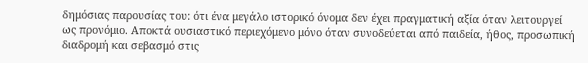δημόσιας παρουσίας του: ότι ένα μεγάλο ιστορικό όνομα δεν έχει πραγματική αξία όταν λειτουργεί ως προνόμιο. Αποκτά ουσιαστικό περιεχόμενο μόνο όταν συνοδεύεται από παιδεία, ήθος, προσωπική διαδρομή και σεβασμό στις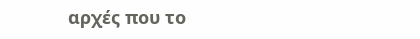αρχές που το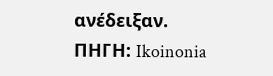ανέδειξαν.
ΠΗΓΗ: Ikoinonia